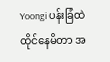Yoongi ပန်းခြံထဲ ထိုင်နေမိတာ အ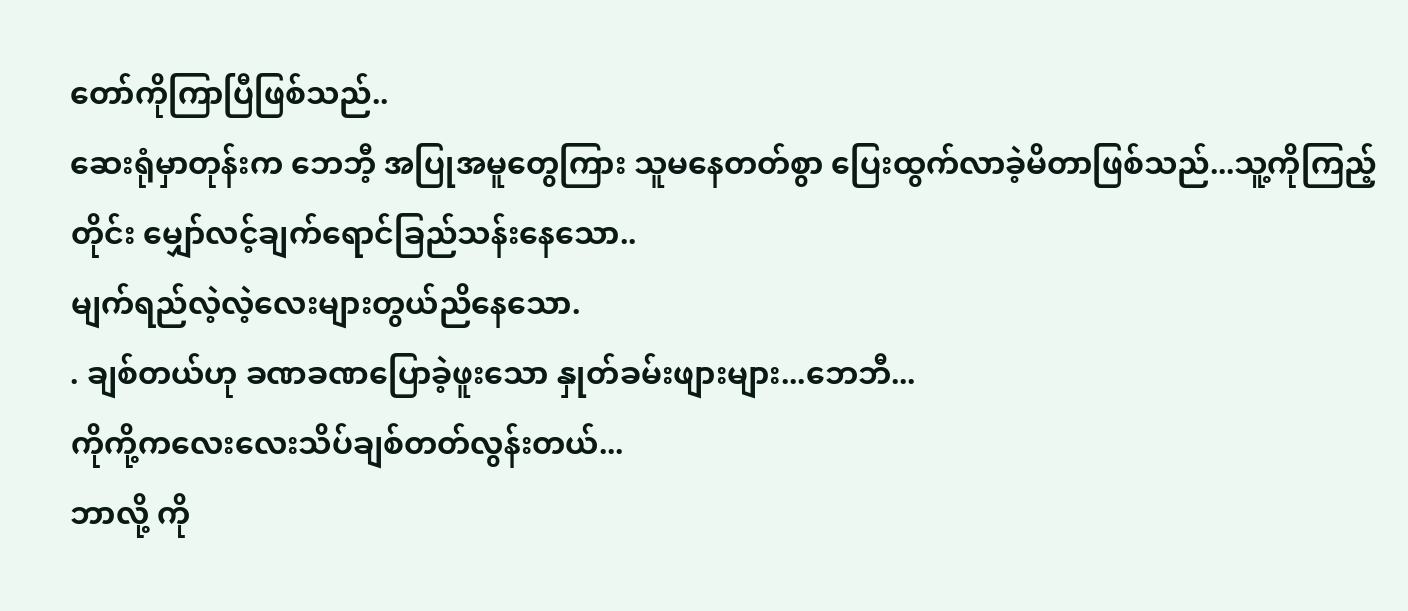တော်ကိုကြာပြီဖြစ်သည်..
ဆေးရုံမှာတုန်းက ဘေဘီ့ အပြုအမူတွေကြား သူမနေတတ်စွာ ပြေးထွက်လာခဲ့မိတာဖြစ်သည်...သူ့ကိုကြည့်တိုင်း မျှော်လင့်ချက်ရောင်ခြည်သန်းနေသော..
မျက်ရည်လဲ့လဲ့လေးများတွယ်ညိနေသော.
. ချစ်တယ်ဟု ခဏခဏပြောခဲ့ဖူးသော နှုတ်ခမ်းဖျားများ...ဘေဘီ...
ကိုကို့ကလေးလေးသိပ်ချစ်တတ်လွန်းတယ်...
ဘာလို့ ကို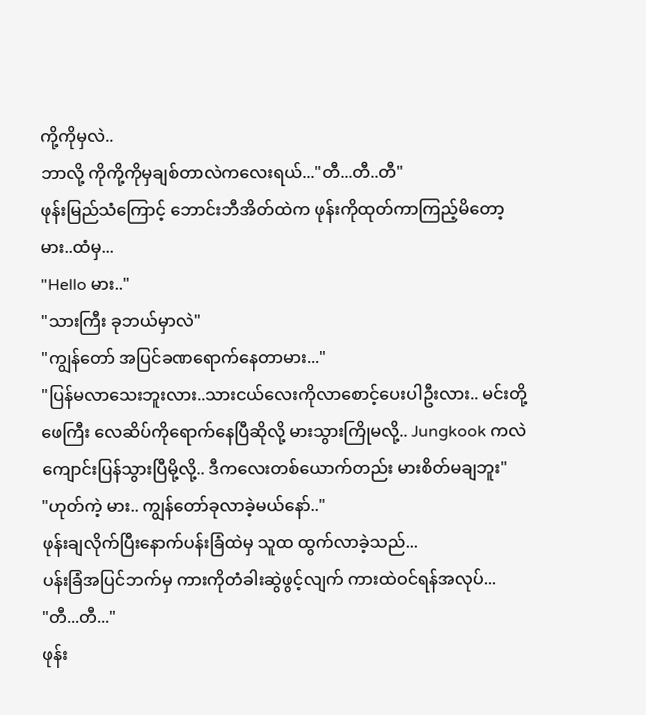ကို့ကိုမှလဲ..
ဘာလို့ ကိုကို့ကိုမှချစ်တာလဲကလေးရယ်..."တီ...တီ..တီ"
ဖုန်းမြည်သံကြောင့် ဘောင်းဘီအိတ်ထဲက ဖုန်းကိုထုတ်ကာကြည့်မိတော့ မား..ထံမှ...
"Hello မား.."
"သားကြီး ခုဘယ်မှာလဲ"
"ကျွန်တော် အပြင်ခဏရောက်နေတာမား..."
"ပြန်မလာသေးဘူးလား..သားငယ်လေးကိုလာစောင့်ပေးပါဦးလား.. မင်းတို့ဖေကြီး လေဆိပ်ကိုရောက်နေပြီဆိုလို့ မားသွားကြိုမလို့.. Jungkook ကလဲ ကျောင်းပြန်သွားပြီမို့လို့.. ဒီကလေးတစ်ယောက်တည်း မားစိတ်မချဘူး"
"ဟုတ်ကဲ့ မား.. ကျွန်တော်ခုလာခဲ့မယ်နော်.."
ဖုန်းချလိုက်ပြီးနောက်ပန်းခြံထဲမှ သူထ ထွက်လာခဲ့သည်...
ပန်းခြံအပြင်ဘက်မှ ကားကိုတံခါးဆွဲဖွင့်လျက် ကားထဲဝင်ရန်အလုပ်...
"တီ...တီ..."
ဖုန်း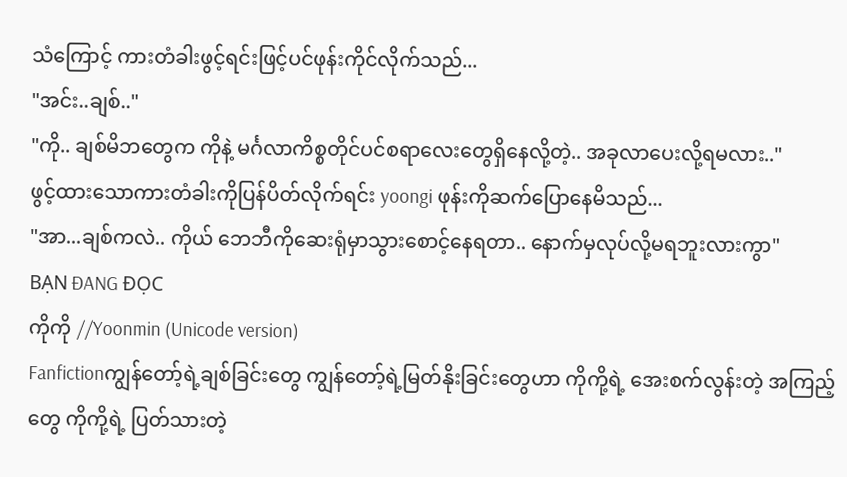သံကြောင့် ကားတံခါးဖွင့်ရင်းဖြင့်ပင်ဖုန်းကိုင်လိုက်သည်...
"အင်း..ချစ်.."
"ကို.. ချစ်မိဘတွေက ကိုနဲ့ မင်္ဂလာကိစ္စတိုင်ပင်စရာလေးတွေရှိနေလို့တဲ့.. အခုလာပေးလို့ရမလား.."
ဖွင့်ထားသောကားတံခါးကိုပြန်ပိတ်လိုက်ရင်း yoongi ဖုန်းကိုဆက်ပြောနေမိသည်...
"အာ...ချစ်ကလဲ.. ကိုယ် ဘေဘီကိုဆေးရုံမှာသွားစောင့်နေရတာ.. နောက်မှလုပ်လို့မရဘူးလားကွာ"
BẠN ĐANG ĐỌC
ကိုကို //Yoonmin (Unicode version)
Fanfictionကျွန်တော့်ရဲ့ချစ်ခြင်းတွေ ကျွန်တော့်ရဲ့မြတ်နိုးခြင်းတွေဟာ ကိုကို့ရဲ့ အေးစက်လွန်းတဲ့ အကြည့်တွေ ကိုကို့ရဲ့ ပြတ်သားတဲ့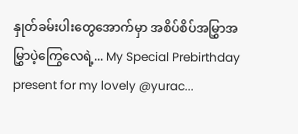နှုတ်ခမ်းပါးတွေအောက်မှာ အစိပ်စိပ်အမြွှာအမြွှာပဲ့ကြွေလေရဲ့... My Special Prebirthday present for my lovely @yurac...